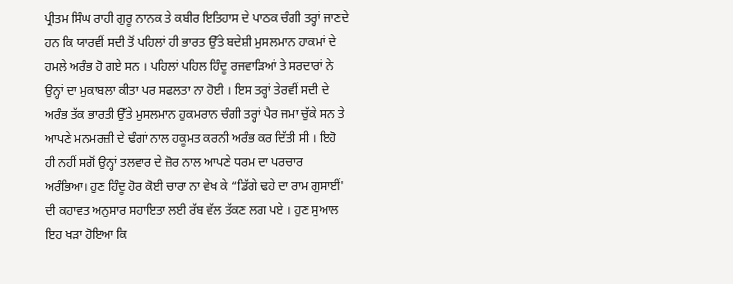ਪ੍ਰੀਤਮ ਸਿੰਘ ਰਾਹੀ ਗੁਰੂ ਨਾਨਕ ਤੇ ਕਬੀਰ ਇਤਿਹਾਸ ਦੇ ਪਾਠਕ ਚੰਗੀ ਤਰ੍ਹਾਂ ਜਾਣਦੇ ਹਨ ਕਿ ਯਾਰਵੀਂ ਸਦੀ ਤੋਂ ਪਹਿਲਾਂ ਹੀ ਭਾਰਤ ਉੱਤੇ ਬਦੇਸ਼ੀ ਮੁਸਲਮਾਨ ਹਾਕਮਾਂ ਦੇ ਹਮਲੇ ਅਰੰਭ ਹੋ ਗਏ ਸਨ । ਪਹਿਲਾਂ ਪਹਿਲ ਹਿੰਦੂ ਰਜਵਾੜਿਆਂ ਤੇ ਸਰਦਾਰਾਂ ਨੇ ਉਨ੍ਹਾਂ ਦਾ ਮੁਕਾਬਲਾ ਕੀਤਾ ਪਰ ਸਫਲਤਾ ਨਾ ਹੋਈ । ਇਸ ਤਰ੍ਹਾਂ ਤੇਰਵੀਂ ਸਦੀ ਦੇ ਅਰੰਭ ਤੱਕ ਭਾਰਤੀ ਉੱਤੇ ਮੁਸਲਮਾਨ ਹੁਕਮਰਾਨ ਚੰਗੀ ਤਰ੍ਹਾਂ ਪੈਰ ਜਮਾ ਚੁੱਕੇ ਸਨ ਤੇ ਆਪਣੇ ਮਨਮਰਜ਼ੀ ਦੇ ਢੰਗਾਂ ਨਾਲ ਹਕੂਮਤ ਕਰਨੀ ਅਰੰਭ ਕਰ ਦਿੱਤੀ ਸੀ । ਇਹੋ ਹੀ ਨਹੀਂ ਸਗੋਂ ਉਨ੍ਹਾਂ ਤਲਵਾਰ ਦੇ ਜ਼ੋਰ ਨਾਲ ਆਪਣੇ ਧਰਮ ਦਾ ਪਰਚਾਰ ਅਰੰਭਿਆ। ਹੁਣ ਹਿੰਦੂ ਹੋਰ ਕੋਈ ਚਾਰਾ ਨਾ ਵੇਖ ਕੇ “ਡਿੱਗੇ ਢਹੇ ਦਾ ਰਾਮ ਗੁਸਾਈਂ' ਦੀ ਕਹਾਵਤ ਅਨੁਸਾਰ ਸਹਾਇਤਾ ਲਈ ਰੱਬ ਵੱਲ ਤੱਕਣ ਲਗ ਪਏ । ਹੁਣ ਸੁਆਲ ਇਹ ਖੜਾ ਹੋਇਆ ਕਿ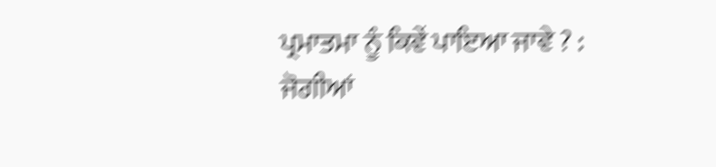ਪ੍ਰਮਾਤਮਾ ਨੂੰ ਕਿਵੇਂ ਪਾਇਆ ਜਾਵੇ ? : ਜੋਗੀਆਂ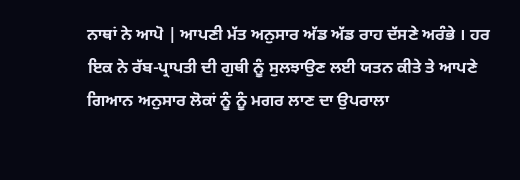ਨਾਥਾਂ ਨੇ ਆਪੋ | ਆਪਣੀ ਮੱਤ ਅਨੁਸਾਰ ਅੱਡ ਅੱਡ ਰਾਹ ਦੱਸਣੇ ਅਰੰਭੇ । ਹਰ ਇਕ ਨੇ ਰੱਬ-ਪ੍ਰਾਪਤੀ ਦੀ ਗੁਥੀ ਨੂੰ ਸੁਲਝਾਉਣ ਲਈ ਯਤਨ ਕੀਤੇ ਤੇ ਆਪਣੇ ਗਿਆਨ ਅਨੁਸਾਰ ਲੋਕਾਂ ਨੂੰ ਨੂੰ ਮਗਰ ਲਾਣ ਦਾ ਉਪਰਾਲਾ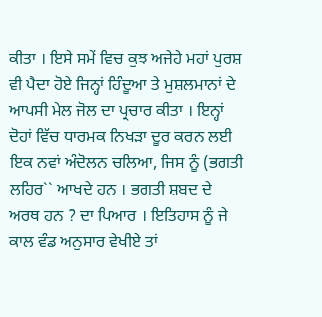ਕੀਤਾ । ਇਸੇ ਸਮੇਂ ਵਿਚ ਕੁਝ ਅਜੇਹੇ ਮਹਾਂ ਪੁਰਸ਼ ਵੀ ਪੈਦਾ ਹੋਏ ਜਿਨ੍ਹਾਂ ਹਿੰਦੂਆ ਤੇ ਮੁਸ਼ਲਮਾਨਾਂ ਦੇ ਆਪਸੀ ਮੇਲ ਜੋਲ ਦਾ ਪ੍ਰਚਾਰ ਕੀਤਾ । ਇਨ੍ਹਾਂ ਦੋਹਾਂ ਵਿੱਚ ਧਾਰਮਕ ਨਿਖੜਾ ਦੂਰ ਕਰਨ ਲਈ ਇਕ ਨਵਾਂ ਅੰਦੋਲਨ ਚਲਿਆ, ਜਿਸ ਨੂੰ (ਭਗਤੀ ਲਹਿਰ`` ਆਖਦੇ ਹਨ । ਭਗਤੀ ਸ਼ਬਦ ਦੇ ਅਰਥ ਹਨ ? ਦਾ ਪਿਆਰ । ਇਤਿਹਾਸ ਨੂੰ ਜੇ ਕਾਲ ਵੰਡ ਅਨੁਸਾਰ ਵੇਖੀਏ ਤਾਂ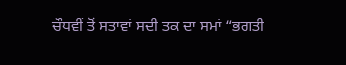ਚੌਧਵੀਂ ਤੋਂ ਸਤਾਵਾਂ ਸਦੀ ਤਕ ਦਾ ਸਮਾਂ “ਭਗਤੀ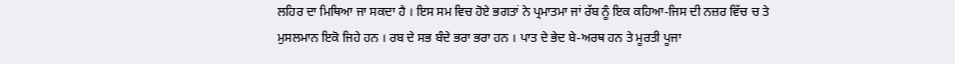ਲਹਿਰ ਦਾ ਮਿਥਿਆ ਜਾ ਸਕਦਾ ਹੈ । ਇਸ ਸਮ ਵਿਚ ਹੋਏ ਭਗਤਾਂ ਨੇ ਪ੍ਰਮਾਤਮਾ ਜਾਂ ਰੱਬ ਨੂੰ ਇਕ ਕਹਿਆ-ਜਿਸ ਦੀ ਨਜ਼ਰ ਵਿੱਚ ਚ ਤੇ ਮੁਸਲਮਾਨ ਇਕੋ ਜਿਹੇ ਹਨ । ਰਬ ਦੇ ਸਭ ਬੰਦੇ ਭਰਾ ਭਰਾ ਹਨ । ਪਾਤ ਦੇ ਭੇਦ ਬੇ-ਅਰਥ ਹਨ ਤੇ ਮੂਰਤੀ ਪੂਜਾ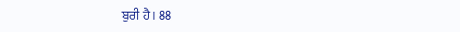ਬੁਰੀ ਹੈ । 88